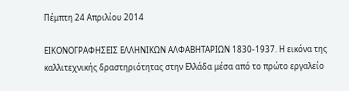Πέμπτη 24 Απριλίου 2014

ΕΙΚΟΝΟΓΡΑΦΗΣΕΙΣ ΕΛΛΗΝΙΚΩΝ ΑΛΦΑΒΗΤΑΡΙΩΝ 1830-1937. Η εικόνα της καλλιτεχνικής δραστηριότητας στην Ελλάδα μέσα από το πρώτο εργαλείο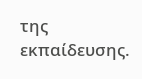της εκπαίδευσης.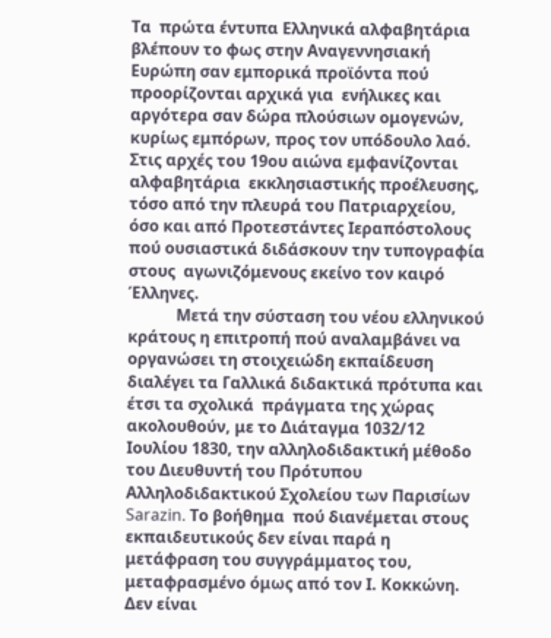Τα  πρώτα έντυπα Ελληνικά αλφαβητάρια βλέπουν το φως στην Αναγεννησιακή Ευρώπη σαν εμπορικά προϊόντα πού προορίζονται αρχικά για  ενήλικες και αργότερα σαν δώρα πλούσιων ομογενών, κυρίως εμπόρων, προς τον υπόδουλο λαό. Στις αρχές του 19ου αιώνα εμφανίζονται αλφαβητάρια  εκκλησιαστικής προέλευσης, τόσο από την πλευρά του Πατριαρχείου, όσο και από Προτεστάντες Ιεραπόστολους πού ουσιαστικά διδάσκουν την τυπογραφία στους  αγωνιζόμενους εκείνο τον καιρό Έλληνες.
            Μετά την σύσταση του νέου ελληνικού κράτους η επιτροπή πού αναλαμβάνει να οργανώσει τη στοιχειώδη εκπαίδευση διαλέγει τα Γαλλικά διδακτικά πρότυπα και έτσι τα σχολικά  πράγματα της χώρας   ακολουθούν, με το Διάταγμα 1032/12 Ιουλίου 1830, την αλληλοδιδακτική μέθοδο του Διευθυντή του Πρότυπου Αλληλοδιδακτικού Σχολείου των Παρισίων Sarazin. Το βοήθημα  πού διανέμεται στους εκπαιδευτικούς δεν είναι παρά η μετάφραση του συγγράμματος του, μεταφρασμένο όμως από τον Ι. Κοκκώνη. Δεν είναι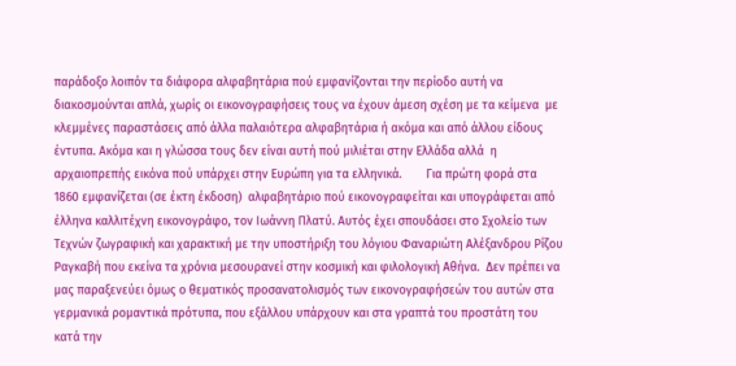παράδοξο λοιπόν τα διάφορα αλφαβητάρια πού εμφανίζονται την περίοδο αυτή να διακοσμούνται απλά, χωρίς οι εικονογραφήσεις τους να έχουν άμεση σχέση με τα κείμενα  με κλεμμένες παραστάσεις από άλλα παλαιότερα αλφαβητάρια ή ακόμα και από άλλου είδους έντυπα. Ακόμα και η γλώσσα τους δεν είναι αυτή πού μιλιέται στην Ελλάδα αλλά  η αρχαιοπρεπής εικόνα πού υπάρχει στην Ευρώπη για τα ελληνικά.        Για πρώτη φορά στα 1860 εμφανίζεται (σε έκτη έκδοση)  αλφαβητάριο πού εικονογραφείται και υπογράφεται από έλληνα καλλιτέχνη εικονογράφο, τον Ιωάννη Πλατύ. Αυτός έχει σπουδάσει στο Σχολείο των Τεχνών ζωγραφική και χαρακτική με την υποστήριξη του λόγιου Φαναριώτη Αλέξανδρου Ρίζου Ραγκαβή που εκείνα τα χρόνια μεσουρανεί στην κοσμική και φιλολογική Αθήνα.  Δεν πρέπει να μας παραξενεύει όμως ο θεματικός προσανατολισμός των εικονογραφήσεών του αυτών στα γερμανικά ρομαντικά πρότυπα, που εξάλλου υπάρχουν και στα γραπτά του προστάτη του κατά την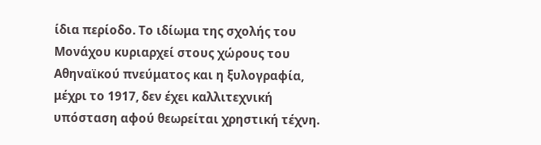ίδια περίοδο. Το ιδίωμα της σχολής του Μονάχου κυριαρχεί στους χώρους του Αθηναϊκού πνεύματος και η ξυλογραφία, μέχρι το 1917, δεν έχει καλλιτεχνική υπόσταση αφού θεωρείται χρηστική τέχνη.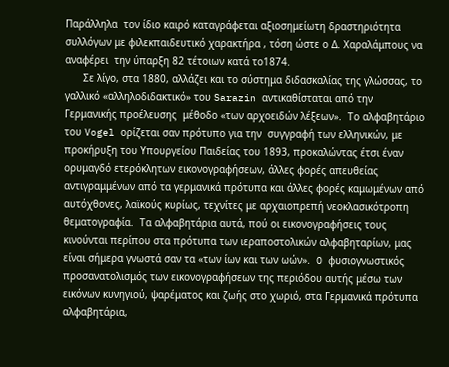Παράλληλα  τον ίδιο καιρό καταγράφεται αξιοσημείωτη δραστηριότητα συλλόγων με φιλεκπαιδευτικό χαρακτήρα , τόση ώστε ο Δ. Χαραλάμπους να αναφέρει  την ύπαρξη 82 τέτοιων κατά το1874.
      Σε λίγο, στα 1880, αλλάζει και το σύστημα διδασκαλίας της γλώσσας, το γαλλικό «αλληλοδιδακτικό» του Sarazin αντικαθίσταται από την Γερμανικής προέλευσης  μέθοδο «των αρχοειδών λέξεων».  Το αλφαβητάριο του Vogel ορίζεται σαν πρότυπο για την  συγγραφή των ελληνικών, με προκήρυξη του Υπουργείου Παιδείας του 1893, προκαλώντας έτσι έναν ορυμαγδό ετερόκλητων εικονογραφήσεων, άλλες φορές απευθείας αντιγραμμένων από τα γερμανικά πρότυπα και άλλες φορές καμωμένων από αυτόχθονες, λαϊκούς κυρίως, τεχνίτες με αρχαιοπρεπή νεοκλασικότροπη θεματογραφία.  Τα αλφαβητάρια αυτά, πού οι εικονογραφήσεις τους κινούνται περίπου στα πρότυπα των ιεραποστολικών αλφαβηταρίων, μας είναι σήμερα γνωστά σαν τα «των ίων και των ωών».  O φυσιογνωστικός προσανατολισμός των εικονογραφήσεων της περιόδου αυτής μέσω των εικόνων κυνηγιού, ψαρέματος και ζωής στο χωριό, στα Γερμανικά πρότυπα αλφαβητάρια,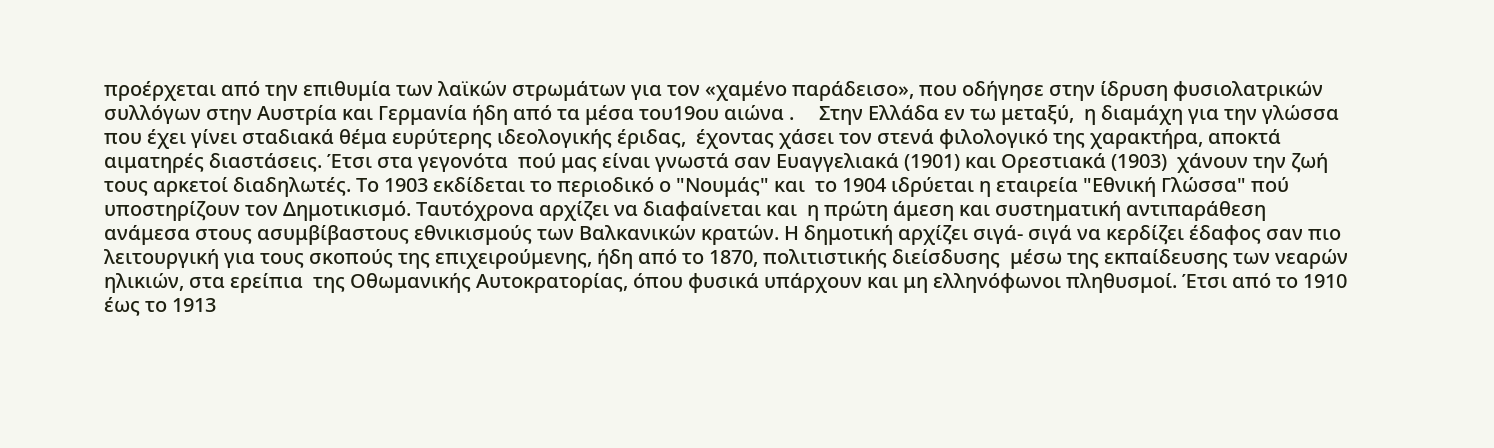προέρχεται από την επιθυμία των λαϊκών στρωμάτων για τον «χαμένο παράδεισο», που οδήγησε στην ίδρυση φυσιολατρικών συλλόγων στην Αυστρία και Γερμανία ήδη από τα μέσα του19ου αιώνα .     Στην Ελλάδα εν τω μεταξύ,  η διαμάχη για την γλώσσα που έχει γίνει σταδιακά θέμα ευρύτερης ιδεολογικής έριδας,  έχοντας χάσει τον στενά φιλολογικό της χαρακτήρα, αποκτά αιματηρές διαστάσεις. Έτσι στα γεγονότα  πού μας είναι γνωστά σαν Ευαγγελιακά (1901) και Ορεστιακά (1903)  χάνουν την ζωή τους αρκετοί διαδηλωτές. Το 1903 εκδίδεται το περιοδικό ο "Νουμάς" και  το 1904 ιδρύεται η εταιρεία "Εθνική Γλώσσα" πού υποστηρίζουν τον Δημοτικισμό. Ταυτόχρονα αρχίζει να διαφαίνεται και  η πρώτη άμεση και συστηματική αντιπαράθεση ανάμεσα στους ασυμβίβαστους εθνικισμούς των Βαλκανικών κρατών. Η δημοτική αρχίζει σιγά- σιγά να κερδίζει έδαφος σαν πιο λειτουργική για τους σκοπούς της επιχειρούμενης, ήδη από το 1870, πολιτιστικής διείσδυσης  μέσω της εκπαίδευσης των νεαρών ηλικιών, στα ερείπια  της Οθωμανικής Αυτοκρατορίας, όπου φυσικά υπάρχουν και μη ελληνόφωνοι πληθυσμοί. Έτσι από το 1910 έως το 1913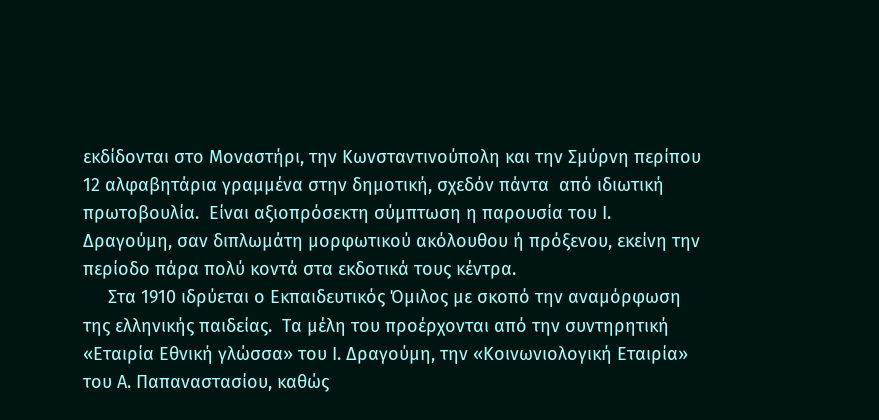εκδίδονται στο Μοναστήρι, την Κωνσταντινούπολη και την Σμύρνη περίπου 12 αλφαβητάρια γραμμένα στην δημοτική, σχεδόν πάντα  από ιδιωτική πρωτοβουλία.  Είναι αξιοπρόσεκτη σύμπτωση η παρουσία του Ι. Δραγούμη, σαν διπλωμάτη μορφωτικού ακόλουθου ή πρόξενου, εκείνη την περίοδο πάρα πολύ κοντά στα εκδοτικά τους κέντρα.
     Στα 1910 ιδρύεται ο Εκπαιδευτικός Όμιλος με σκοπό την αναμόρφωση της ελληνικής παιδείας.  Τα μέλη του προέρχονται από την συντηρητική «Εταιρία Εθνική γλώσσα» του Ι. Δραγούμη, την «Κοινωνιολογική Εταιρία» του Α. Παπαναστασίου, καθώς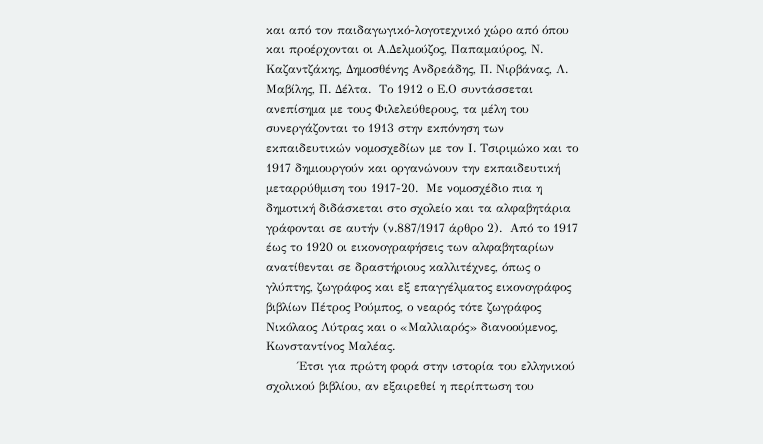και από τον παιδαγωγικό-λογοτεχνικό χώρο από όπου και προέρχονται οι Α.Δελμούζος, Παπαμαύρος, Ν. Καζαντζάκης, Δημοσθένης Ανδρεάδης, Π. Νιρβάνας, Λ. Μαβίλης, Π. Δέλτα.  Το 1912 ο Ε.Ο συντάσσεται ανεπίσημα με τους Φιλελεύθερους, τα μέλη του συνεργάζονται το 1913 στην εκπόνηση των εκπαιδευτικών νομοσχεδίων με τον Ι. Τσιριμώκο και το 1917 δημιουργούν και οργανώνουν την εκπαιδευτική μεταρρύθμιση του 1917-20.  Με νομοσχέδιο πια η δημοτική διδάσκεται στο σχολείο και τα αλφαβητάρια   γράφονται σε αυτήν (ν.887/1917 άρθρο 2).  Από το 1917 έως το 1920 οι εικονογραφήσεις των αλφαβηταρίων ανατίθενται σε δραστήριους καλλιτέχνες, όπως ο γλύπτης, ζωγράφος και εξ επαγγέλματος εικονογράφος βιβλίων Πέτρος Ρούμπος, ο νεαρός τότε ζωγράφος Νικόλαος Λύτρας και ο «Μαλλιαρός» διανοούμενος, Κωνσταντίνος Μαλέας.
        Έτσι για πρώτη φορά στην ιστορία του ελληνικού σχολικού βιβλίου, αν εξαιρεθεί η περίπτωση του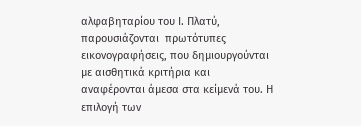αλφαβηταρίου του Ι. Πλατύ,  παρουσιάζονται  πρωτότυπες εικονογραφήσεις, που δημιουργούνται με αισθητικά κριτήρια και αναφέρονται άμεσα στα κείμενά του. Η επιλογή των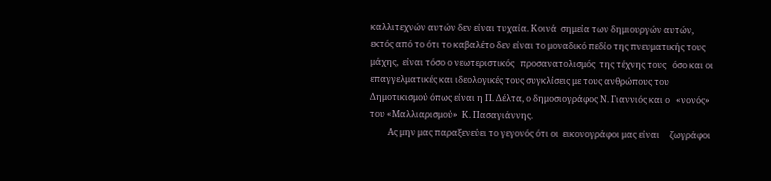καλλιτεχνών αυτών δεν είναι τυχαία. Κοινά  σημεία των δημιουργών αυτών,  εκτός από το ότι το καβαλέτο δεν είναι το μοναδικό πεδίο της πνευματικής τους μάχης,  είναι τόσο ο νεωτεριστικός   προσανατολισμός  της τέχνης τους   όσο και οι επαγγελματικές και ιδεολογικές τους συγκλίσεις με τους ανθρώπους του Δημοτικισμού όπως είναι η Π. Δέλτα, ο δημοσιογράφος Ν. Γιαννιός και ο   «νονός» του «Μαλλιαρισμού»  Κ. Πασαγιάννης.
         Ας μην μας παραξενεύει το γεγονός ότι οι  εικονογράφοι μας είναι     ζωγράφοι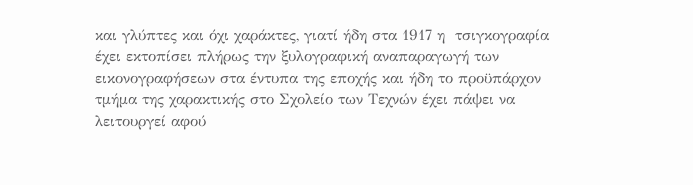και γλύπτες και όχι χαράκτες, γιατί ήδη στα 1917 η  τσιγκογραφία έχει εκτοπίσει πλήρως την ξυλογραφική αναπαραγωγή των εικονογραφήσεων στα έντυπα της εποχής και ήδη το προϋπάρχον τμήμα της χαρακτικής στο Σχολείο των Τεχνών έχει πάψει να λειτουργεί αφού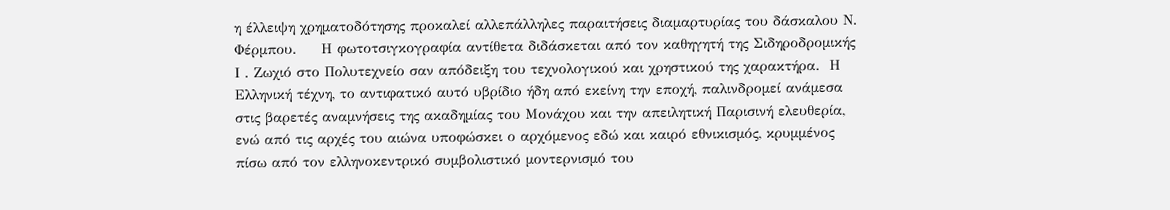η έλλειψη χρηματοδότησης προκαλεί αλλεπάλληλες παραιτήσεις διαμαρτυρίας του δάσκαλου Ν. Φέρμπου.     Η φωτοτσιγκογραφία αντίθετα διδάσκεται από τον καθηγητή της Σιδηροδρομικής  Ι . Ζωχιό στο Πολυτεχνείο σαν απόδειξη του τεχνολογικού και χρηστικού της χαρακτήρα.  Η Ελληνική τέχνη, το αντιφατικό αυτό υβρίδιο ήδη από εκείνη την εποχή, παλινδρομεί ανάμεσα στις βαρετές αναμνήσεις της ακαδημίας του Μονάχου και την απειλητική Παρισινή ελευθερία, ενώ από τις αρχές του αιώνα υποφώσκει ο αρχόμενος εδώ και καιρό εθνικισμός, κρυμμένος πίσω από τον ελληνοκεντρικό συμβολιστικό μοντερνισμό του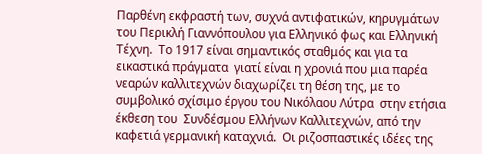Παρθένη εκφραστή των, συχνά αντιφατικών, κηρυγμάτων του Περικλή Γιαννόπουλου για Ελληνικό φως και Ελληνική Τέχνη.  Το 1917 είναι σημαντικός σταθμός και για τα εικαστικά πράγματα  γιατί είναι η χρονιά που μια παρέα νεαρών καλλιτεχνών διαχωρίζει τη θέση της, με το συμβολικό σχίσιμο έργου του Νικόλαου Λύτρα  στην ετήσια έκθεση του  Συνδέσμου Ελλήνων Καλλιτεχνών, από την καφετιά γερμανική καταχνιά.  Οι ριζοσπαστικές ιδέες της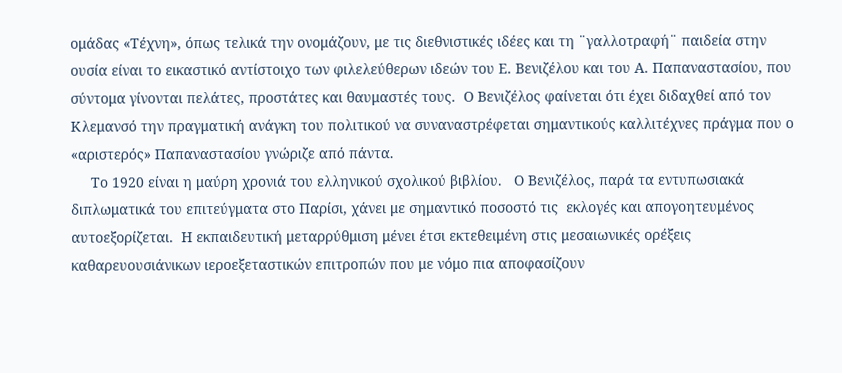ομάδας «Τέχνη», όπως τελικά την ονομάζουν, με τις διεθνιστικές ιδέες και τη ¨γαλλοτραφή¨ παιδεία στην ουσία είναι το εικαστικό αντίστοιχο των φιλελεύθερων ιδεών του Ε. Βενιζέλου και του Α. Παπαναστασίου, που σύντομα γίνονται πελάτες, προστάτες και θαυμαστές τους.  Ο Βενιζέλος φαίνεται ότι έχει διδαχθεί από τον Κλεμανσό την πραγματική ανάγκη του πολιτικού να συναναστρέφεται σημαντικούς καλλιτέχνες πράγμα που ο «αριστερός» Παπαναστασίου γνώριζε από πάντα.
     Το 1920 είναι η μαύρη χρονιά του ελληνικού σχολικού βιβλίου.   Ο Βενιζέλος, παρά τα εντυπωσιακά διπλωματικά του επιτεύγματα στο Παρίσι, χάνει με σημαντικό ποσοστό τις  εκλογές και απογοητευμένος αυτοεξορίζεται.  Η εκπαιδευτική μεταρρύθμιση μένει έτσι εκτεθειμένη στις μεσαιωνικές ορέξεις καθαρευουσιάνικων ιεροεξεταστικών επιτροπών που με νόμο πια αποφασίζουν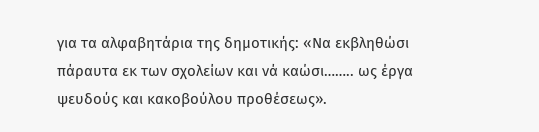για τα αλφαβητάρια της δημοτικής: «Να εκβληθώσι πάραυτα εκ των σχολείων και νά καώσι…….. ως έργα ψευδούς και κακοβούλου προθέσεως».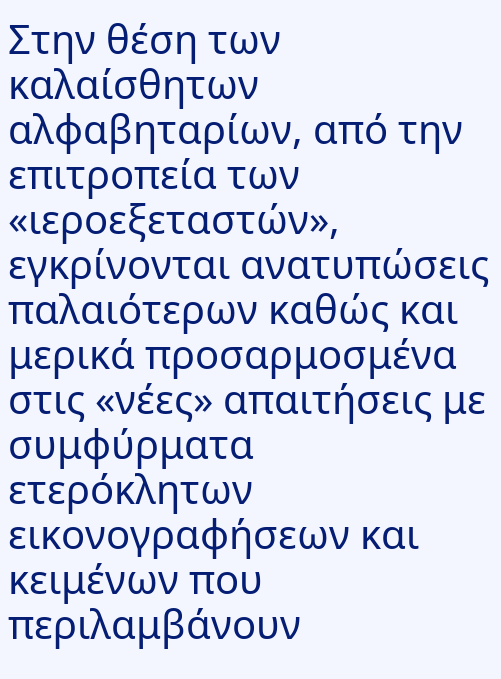Στην θέση των καλαίσθητων αλφαβηταρίων, από την επιτροπεία των «ιεροεξεταστών», εγκρίνονται ανατυπώσεις παλαιότερων καθώς και μερικά προσαρμοσμένα στις «νέες» απαιτήσεις με συμφύρματα  ετερόκλητων εικονογραφήσεων και κειμένων που περιλαμβάνουν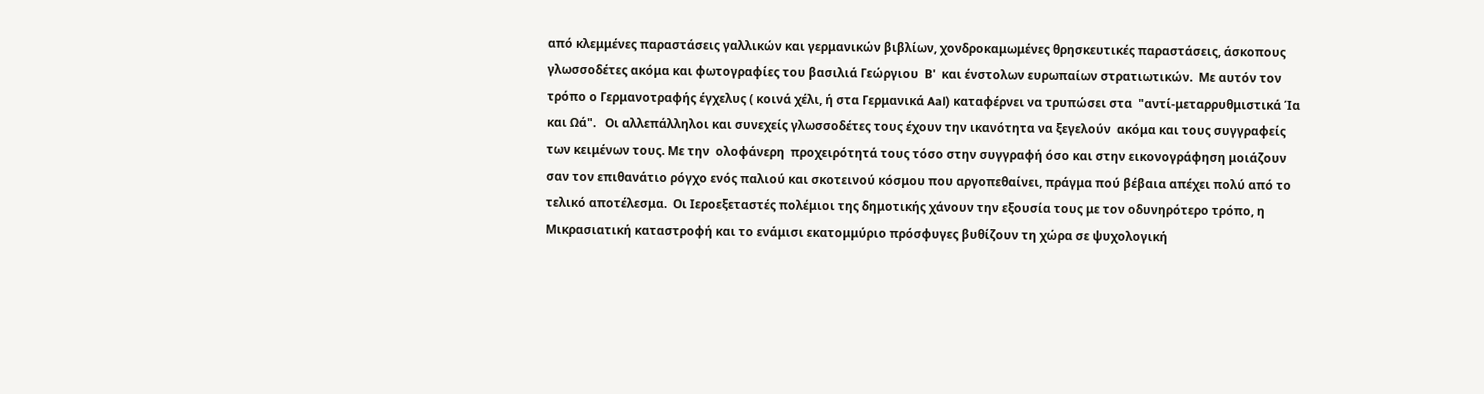από κλεμμένες παραστάσεις γαλλικών και γερμανικών βιβλίων, χονδροκαμωμένες θρησκευτικές παραστάσεις, άσκοπους γλωσσοδέτες ακόμα και φωτογραφίες του βασιλιά Γεώργιου  Β'  και ένστολων ευρωπαίων στρατιωτικών.  Με αυτόν τον τρόπο ο Γερμανοτραφής έγχελυς ( κοινά χέλι, ή στα Γερμανικά Aal) καταφέρνει να τρυπώσει στα  "αντί-μεταρρυθμιστικά Ία και Ωά".   Οι αλλεπάλληλοι και συνεχείς γλωσσοδέτες τους έχουν την ικανότητα να ξεγελούν  ακόμα και τους συγγραφείς των κειμένων τους. Με την  ολοφάνερη  προχειρότητά τους τόσο στην συγγραφή όσο και στην εικονογράφηση μοιάζουν σαν τον επιθανάτιο ρόγχο ενός παλιού και σκοτεινού κόσμου που αργοπεθαίνει, πράγμα πού βέβαια απέχει πολύ από το τελικό αποτέλεσμα.  Οι Ιεροεξεταστές πολέμιοι της δημοτικής χάνουν την εξουσία τους με τον οδυνηρότερο τρόπο, η Μικρασιατική καταστροφή και το ενάμισι εκατομμύριο πρόσφυγες βυθίζουν τη χώρα σε ψυχολογική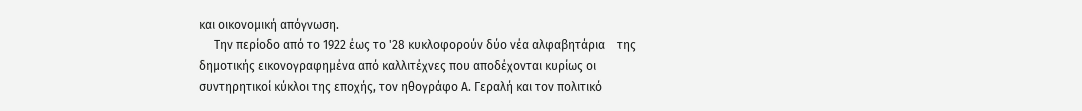και οικονομική απόγνωση.
     Την περίοδο από το 1922 έως το '28 κυκλοφορούν δύο νέα αλφαβητάρια    της δημοτικής εικονογραφημένα από καλλιτέχνες που αποδέχονται κυρίως οι συντηρητικοί κύκλοι της εποχής, τον ηθογράφο Α. Γεραλή και τον πολιτικό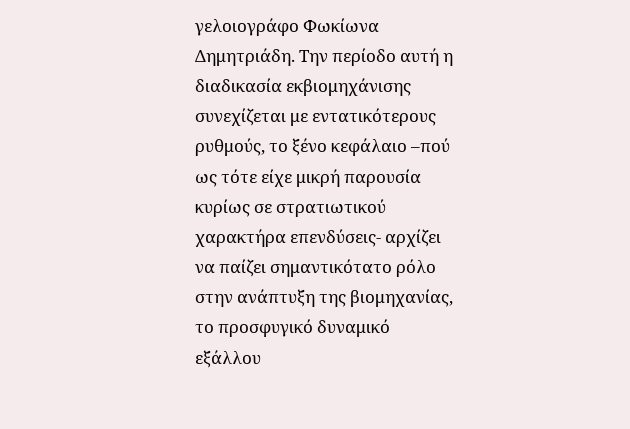γελοιογράφο Φωκίωνα Δημητριάδη. Την περίοδο αυτή η διαδικασία εκβιομηχάνισης συνεχίζεται με εντατικότερους ρυθμούς, το ξένο κεφάλαιο –πού ως τότε είχε μικρή παρουσία κυρίως σε στρατιωτικού χαρακτήρα επενδύσεις- αρχίζει να παίζει σημαντικότατο ρόλο στην ανάπτυξη της βιομηχανίας, το προσφυγικό δυναμικό εξάλλου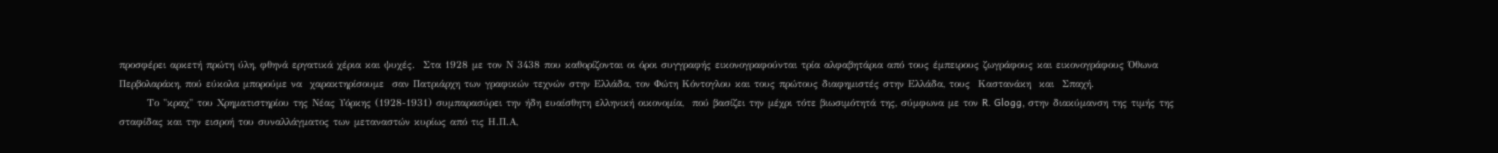προσφέρει αρκετή πρώτη ύλη, φθηνά εργατικά χέρια και ψυχές.  Στα 1928 με τον Ν 3438 που καθορίζονται οι όροι συγγραφής εικονογραφούνται τρία αλφαβητάρια από τους έμπειρους ζωγράφους και εικονογράφους Όθωνα Περβολαράκη, πού εύκολα μπορούμε να  χαρακτηρίσουμε  σαν Πατριάρχη των γραφικών τεχνών στην Ελλάδα, τον Φώτη Κόντογλου και τους πρώτους διαφημιστές στην Ελλάδα, τους  Καστανάκη  και  Σπαχή.
       Το "κραχ" του Χρηματιστηρίου της Νέας Υόρκης (1928-1931) συμπαρασύρει την ήδη ευαίσθητη ελληνική οικονομία,  πού βασίζει την μέχρι τότε βιωσιμότητά της, σύμφωνα με τον R. Glogg, στην διακύμανση της τιμής της σταφίδας και την εισροή του συναλλάγματος των μεταναστών κυρίως από τις Η.Π.Α,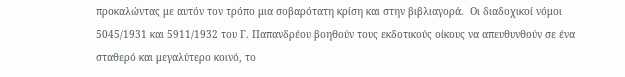προκαλώντας με αυτόν τον τρόπο μια σοβαρότατη κρίση και στην βιβλιαγορά.  Οι διαδοχικοί νόμοι 5045/1931 και 5911/1932 του Γ. Παπανδρέου βοηθούν τους εκδοτικούς οίκους να απευθυνθούν σε ένα σταθερό και μεγαλύτερο κοινό, το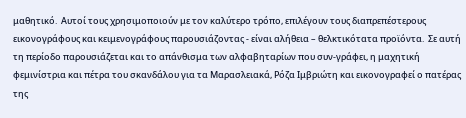μαθητικό.  Αυτοί τους χρησιμοποιούν με τον καλύτερο τρόπο, επιλέγουν τους διαπρεπέστερους εικονογράφους και κειμενογράφους παρουσιάζοντας - είναι αλήθεια – θελκτικότατα προϊόντα.  Σε αυτή τη περίοδο παρουσιάζεται και το απάνθισμα των αλφαβηταρίων που συν-γράφει, η μαχητική φεμινίστρια και πέτρα του σκανδάλου για τα Μαρασλειακά, Ρόζα Ιμβριώτη και εικονογραφεί ο πατέρας της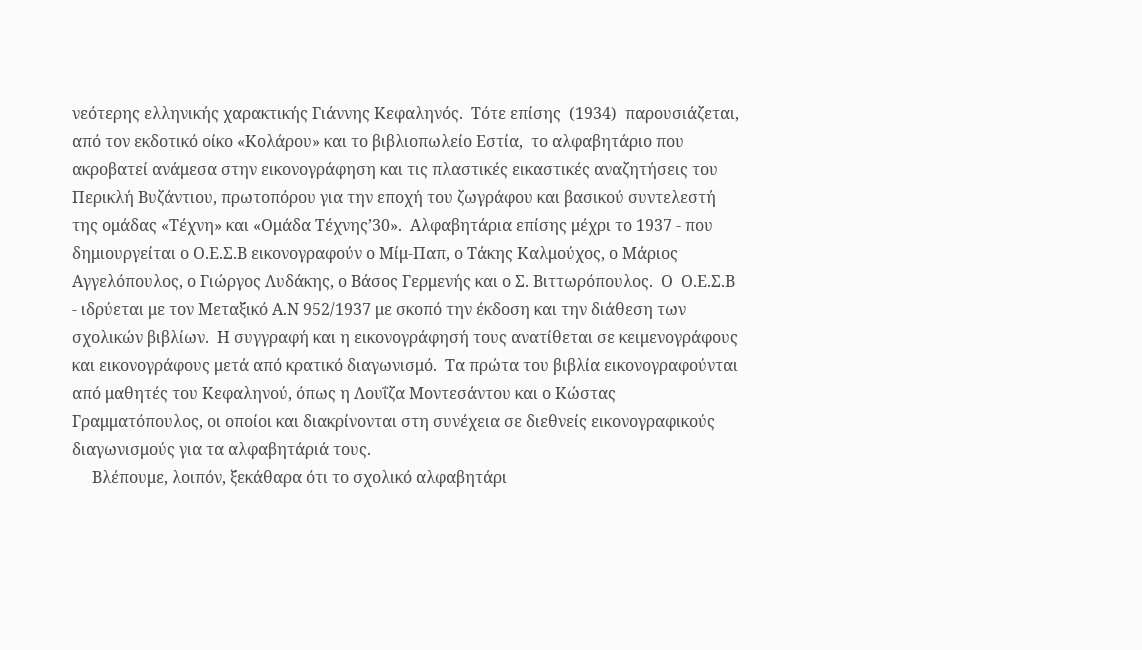νεότερης ελληνικής χαρακτικής Γιάννης Κεφαληνός.  Τότε επίσης  (1934)  παρουσιάζεται, από τον εκδοτικό οίκο «Κολάρου» και το βιβλιοπωλείο Εστία,  το αλφαβητάριο που ακροβατεί ανάμεσα στην εικονογράφηση και τις πλαστικές εικαστικές αναζητήσεις του Περικλή Βυζάντιου, πρωτοπόρου για την εποχή του ζωγράφου και βασικού συντελεστή της ομάδας «Τέχνη» και «Ομάδα Τέχνης’30».  Αλφαβητάρια επίσης μέχρι το 1937 - που δημιουργείται ο Ο.Ε.Σ.Β εικονογραφούν ο Μίμ-Παπ, ο Τάκης Καλμούχος, ο Μάριος Αγγελόπουλος, ο Γιώργος Λυδάκης, ο Βάσος Γερμενής και ο Σ. Βιττωρόπουλος.  Ο  Ο.Ε.Σ.Β - ιδρύεται με τον Μεταξικό Α.Ν 952/1937 με σκοπό την έκδοση και την διάθεση των σχολικών βιβλίων.  Η συγγραφή και η εικονογράφησή τους ανατίθεται σε κειμενογράφους και εικονογράφους μετά από κρατικό διαγωνισμό.  Τα πρώτα του βιβλία εικονογραφούνται από μαθητές του Κεφαληνού, όπως η Λουΐζα Μοντεσάντου και ο Κώστας Γραμματόπουλος, οι οποίοι και διακρίνονται στη συνέχεια σε διεθνείς εικονογραφικούς διαγωνισμούς για τα αλφαβητάριά τους.
     Βλέπουμε, λοιπόν, ξεκάθαρα ότι το σχολικό αλφαβητάρι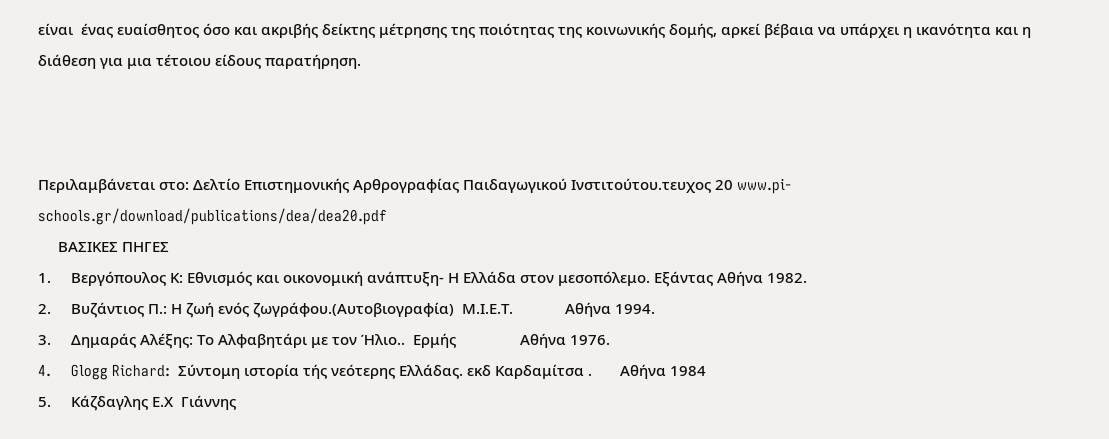είναι  ένας ευαίσθητος όσο και ακριβής δείκτης μέτρησης της ποιότητας της κοινωνικής δομής, αρκεί βέβαια να υπάρχει η ικανότητα και η διάθεση για μια τέτοιου είδους παρατήρηση.



Περιλαμβάνεται στο: Δελτίο Επιστημονικής Αρθρογραφίας Παιδαγωγικού Ινστιτούτου.τευχος 20 www.pi-schools.gr/download/publications/dea/dea20.pdf
     ΒΑΣΙΚΕΣ ΠΗΓΕΣ
1.     Βεργόπουλος Κ: Εθνισμός και οικονομική ανάπτυξη- Η Ελλάδα στον μεσοπόλεμο. Εξάντας Αθήνα 1982.
2.     Βυζάντιος Π.: Η ζωή ενός ζωγράφου.(Αυτοβιογραφία)  Μ.Ι.Ε.Τ.             Αθήνα 1994.
3.     Δημαράς Αλέξης: Το Αλφαβητάρι με τον Ήλιο..  Ερμής                Αθήνα 1976.
4.     Glogg Richard:  Σύντομη ιστορία τής νεότερης Ελλάδας. εκδ Καρδαμίτσα .       Αθήνα 1984
5.     Κάζδαγλης Ε.Χ  Γιάννης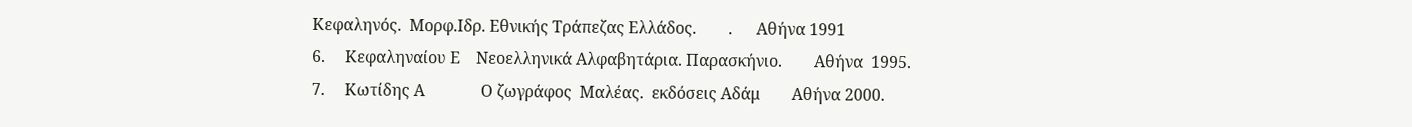Κεφαληνός.  Μορφ.Ιδρ. Εθνικής Τράπεζας Ελλάδος.        .      Αθήνα 1991
6.     Κεφαληναίου Ε    Νεοελληνικά Αλφαβητάρια. Παρασκήνιο.        Αθήνα  1995.
7.     Κωτίδης Α              Ο ζωγράφος  Μαλέας.  εκδόσεις Αδάμ        Αθήνα 2000.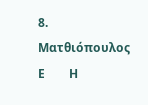8.     Ματθιόπουλος Ε        Η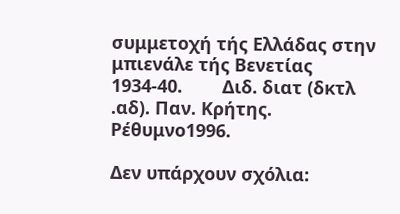συμμετοχή τής Ελλάδας στην μπιενάλε τής Βενετίας 1934-40.        Διδ. διατ (δκτλ .αδ). Παν. Κρήτης.     Ρέθυμνο1996.

Δεν υπάρχουν σχόλια: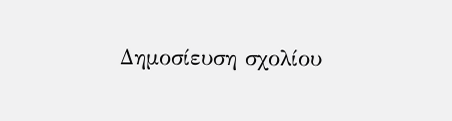Δημοσίευση σχολίου